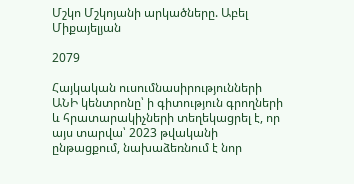Մշկո Մշկոյանի արկածները. Աբել Միքայելյան

2079

Հայկական ուսումնասիրությունների ԱՆԻ կենտրոնը՝ ի գիտություն գրողների և հրատարակիչների տեղեկացրել է, որ այս տարվա՝ 2023 թվականի ընթացքում, նախաձեռնում է նոր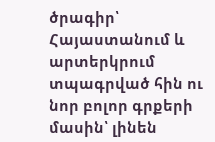ծրագիր՝ Հայաստանում և արտերկրում տպագրված հին ու նոր բոլոր գրքերի մասին՝ լինեն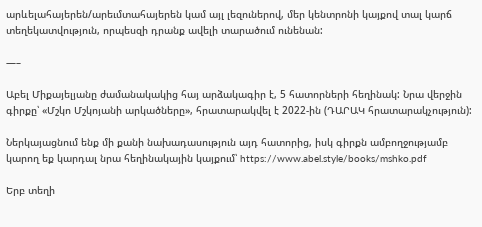արևելահայերեն/արեւմտահայերեն կամ այլ լեզուներով, մեր կենտրոնի կայքով տալ կարճ տեղեկատվություն, որպեսզի դրանք ավելի տարածում ունենան:

—–

Աբել Միքայելյանը ժամանակակից հայ արձակագիր է, 5 հատորների հեղինակ: Նրա վերջին գիրքը՝ «Մշկո Մշկոյանի արկածները», հրատարակվել է 2022-ին (ԴԱՐԱԿ հրատարակչություն):

Ներկայացնում ենք մի քանի նախադասություն այդ հատորից, իսկ գիրքն ամբողջությամբ կարող եք կարդալ նրա հեղինակային կայքում՝ https://www.abel.style/books/mshko.pdf

Երբ տեղի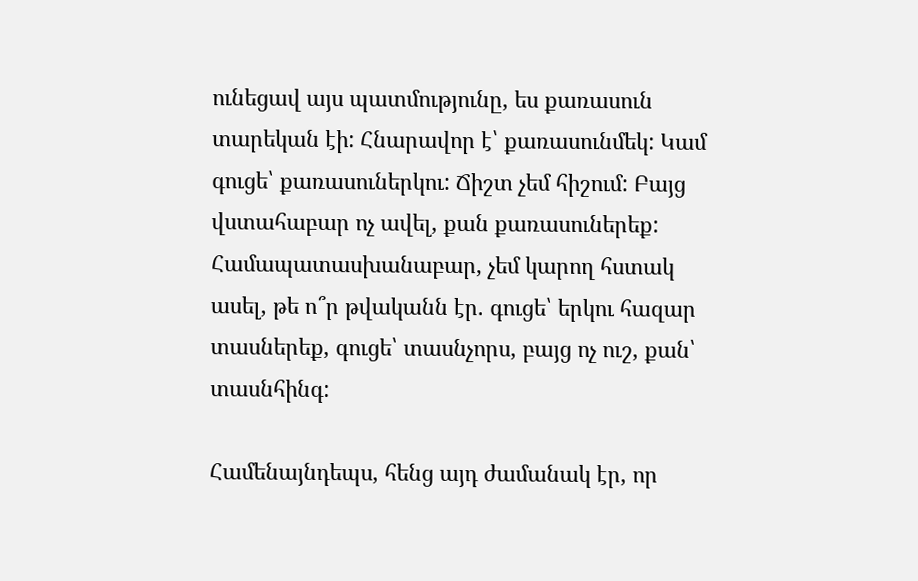ունեցավ այս պատմությունը, ես քառասուն տարեկան էի: Հնարավոր է՝ քառասունմեկ: Կամ գուցե՝ քառասուներկու: Ճիշտ չեմ հիշում: Բայց վստահաբար ոչ ավել, քան քառասուներեք: Համապատասխանաբար, չեմ կարող հստակ ասել, թե ո՞ր թվականն էր. գուցե՝ երկու հազար տասներեք, գուցե՝ տասնչորս, բայց ոչ ուշ, քան՝ տասնհինգ:

Համենայնդեպս, հենց այդ ժամանակ էր, որ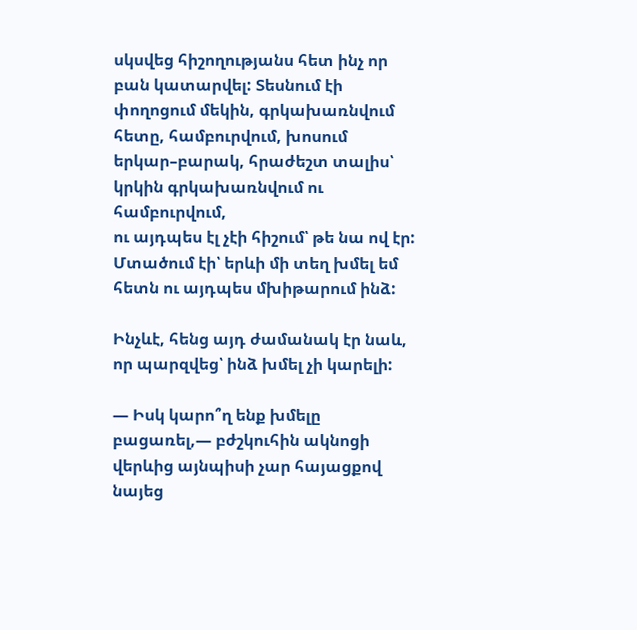սկսվեց հիշողությանս հետ ինչ որ բան կատարվել: Տեսնում էի փողոցում մեկին, գրկախառնվում հետը, համբուրվում, խոսում երկար–բարակ, հրաժեշտ տալիս՝ կրկին գրկախառնվում ու համբուրվում,
ու այդպես էլ չէի հիշում՝ թե նա ով էր: Մտածում էի՝ երևի մի տեղ խմել եմ հետն ու այդպես մխիթարում ինձ:

Ինչևէ, հենց այդ ժամանակ էր նաև, որ պարզվեց՝ ինձ խմել չի կարելի:

— Իսկ կարո՞ղ ենք խմելը բացառել,— բժշկուհին ակնոցի վերևից այնպիսի չար հայացքով նայեց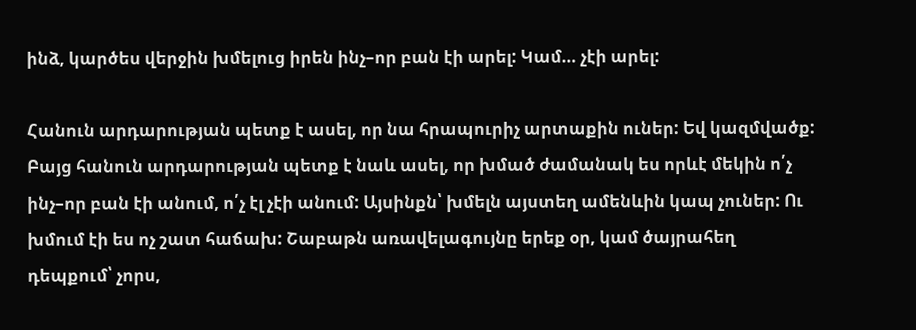ինձ, կարծես վերջին խմելուց իրեն ինչ–որ բան էի արել: Կամ… չէի արել:

Հանուն արդարության պետք է ասել, որ նա հրապուրիչ արտաքին ուներ: Եվ կազմվածք: Բայց հանուն արդարության պետք է նաև ասել, որ խմած ժամանակ ես որևէ մեկին ո՛չ ինչ–որ բան էի անում, ո՛չ էլ չէի անում: Այսինքն՝ խմելն այստեղ ամենևին կապ չուներ: Ու խմում էի ես ոչ շատ հաճախ: Շաբաթն առավելագույնը երեք օր, կամ ծայրահեղ դեպքում՝ չորս,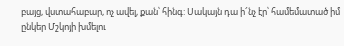բայց, վստահաբար, ոչ ավել, քան՝ հինգ: Սակայն դա ի՜նչ էր՝ համեմատած իմ ընկեր Մշկոյի խմելու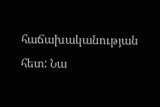հաճախականության հետ: Նա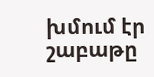խմում էր շաբաթը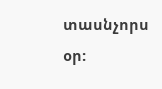տասնչորս օր: